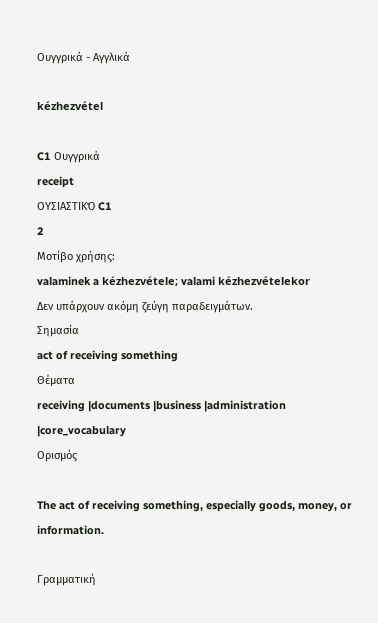Ουγγρικά - Αγγλικά

kézhezvétel

C1 Ουγγρικά
receipt
ΟΥΣΙΑΣΤΙΚΌ C1
2
Μοτίβο χρήσης:
valaminek a kézhezvétele; valami kézhezvételekor
Δεν υπάρχουν ακόμη ζεύγη παραδειγμάτων.
Σημασία
act of receiving something
Θέματα
receiving |documents |business |administration |core_vocabulary
Ορισμός

The act of receiving something, especially goods, money, or information.

Γραμματική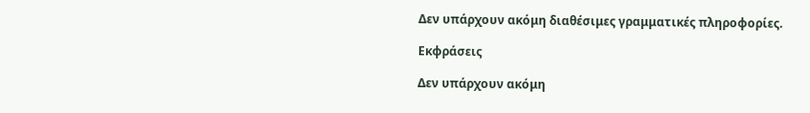Δεν υπάρχουν ακόμη διαθέσιμες γραμματικές πληροφορίες.

Εκφράσεις

Δεν υπάρχουν ακόμη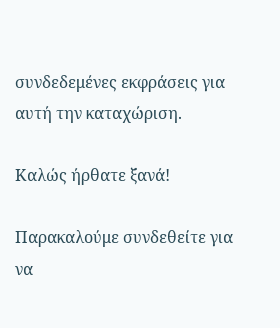συνδεδεμένες εκφράσεις για αυτή την καταχώριση.

Καλώς ήρθατε ξανά!

Παρακαλούμε συνδεθείτε για να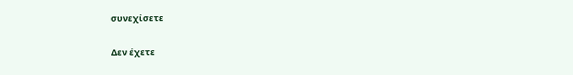συνεχίσετε

Δεν έχετε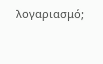λογαριασμό;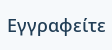Εγγραφείτε